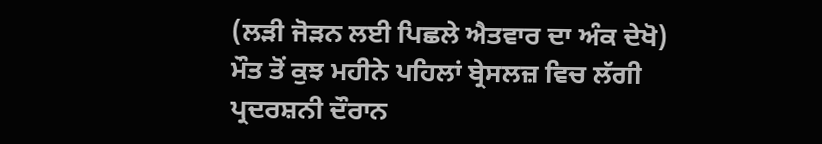(ਲੜੀ ਜੋੜਨ ਲਈ ਪਿਛਲੇ ਐਤਵਾਰ ਦਾ ਅੰਕ ਦੇਖੋ)
ਮੌਤ ਤੋਂ ਕੁਝ ਮਹੀਨੇ ਪਹਿਲਾਂ ਬ੍ਰੇਸਲਜ਼ ਵਿਚ ਲੱਗੀ ਪ੍ਰਦਰਸ਼ਨੀ ਦੌਰਾਨ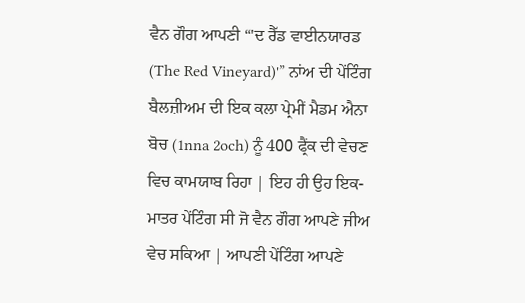ਵੈਨ ਗੌਗ ਆਪਣੀ “'ਦ ਰੈੱਡ ਵਾਈਨਯਾਰਡ (The Red Vineyard)'” ਨਾਂਅ ਦੀ ਪੇਂਟਿੰਗ ਬੈਲਜ਼ੀਅਮ ਦੀ ਇਕ ਕਲਾ ਪ੍ਰੇਮੀਂ ਮੈਡਮ ਐਨਾ ਬੋਚ (1nna 2och) ਨੂੰ 400 ਫ੍ਰੈਂਕ ਦੀ ਵੇਚਣ ਵਿਚ ਕਾਮਯਾਬ ਰਿਹਾ | ਇਹ ਹੀ ਉਹ ਇਕ-ਮਾਤਰ ਪੇਂਟਿੰਗ ਸੀ ਜੋ ਵੈਨ ਗੌਗ ਆਪਣੇ ਜੀਅ ਵੇਚ ਸਕਿਆ | ਆਪਣੀ ਪੇਂਟਿੰਗ ਆਪਣੇ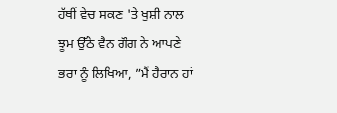ਹੱਥੀਂ ਵੇਚ ਸਕਣ 'ਤੇ ਖੁਸ਼ੀ ਨਾਲ ਝੂਮ ਉੱਠੇ ਵੈਨ ਗੌਗ ਨੇ ਆਪਣੇ ਭਰਾ ਨੂੰ ਲਿਖਿਆ, ”ਮੈਂ ਹੈਰਾਨ ਹਾਂ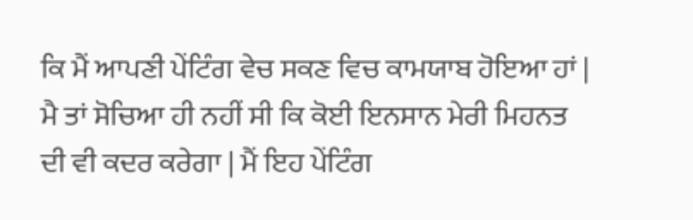ਕਿ ਮੈਂ ਆਪਣੀ ਪੇਂਟਿੰਗ ਵੇਚ ਸਕਣ ਵਿਚ ਕਾਮਯਾਬ ਹੋਇਆ ਹਾਂ | ਮੈ ਤਾਂ ਸੋਚਿਆ ਹੀ ਨਹੀਂ ਸੀ ਕਿ ਕੋਈ ਇਨਸਾਨ ਮੇਰੀ ਮਿਹਨਤ ਦੀ ਵੀ ਕਦਰ ਕਰੇਗਾ | ਮੈਂ ਇਹ ਪੇਂਟਿੰਗ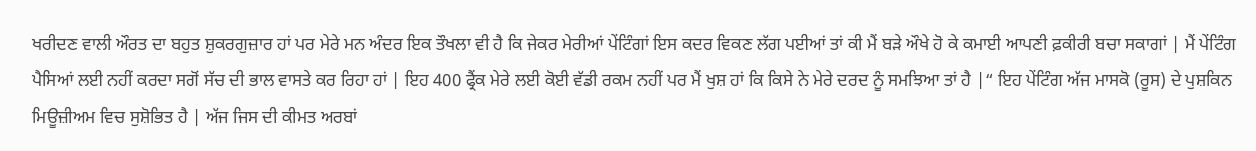ਖਰੀਦਣ ਵਾਲੀ ਔਰਤ ਦਾ ਬਹੁਤ ਸ਼ੁਕਰਗੁਜ਼ਾਰ ਹਾਂ ਪਰ ਮੇਰੇ ਮਨ ਅੰਦਰ ਇਕ ਤੌਖਲਾ ਵੀ ਹੈ ਕਿ ਜੇਕਰ ਮੇਰੀਆਂ ਪੇਂਟਿੰਗਾਂ ਇਸ ਕਦਰ ਵਿਕਣ ਲੱਗ ਪਈਆਂ ਤਾਂ ਕੀ ਮੈਂ ਬੜੇ ਔਖੇ ਹੋ ਕੇ ਕਮਾਈ ਆਪਣੀ ਫ਼ਕੀਰੀ ਬਚਾ ਸਕਾਗਾਂ | ਮੈਂ ਪੇਂਟਿੰਗ ਪੈਸਿਆਂ ਲਈ ਨਹੀਂ ਕਰਦਾ ਸਗੋਂ ਸੱਚ ਦੀ ਭਾਲ ਵਾਸਤੇ ਕਰ ਰਿਹਾ ਹਾਂ | ਇਹ 400 ਫ੍ਰੈਂਕ ਮੇਰੇ ਲਈ ਕੋਈ ਵੱਡੀ ਰਕਮ ਨਹੀਂ ਪਰ ਮੈਂ ਖੁਸ਼ ਹਾਂ ਕਿ ਕਿਸੇ ਨੇ ਮੇਰੇ ਦਰਦ ਨੂੰ ਸਮਝਿਆ ਤਾਂ ਹੈ |“ ਇਹ ਪੇਂਟਿੰਗ ਅੱਜ ਮਾਸਕੋ (ਰੂਸ) ਦੇ ਪੁਸ਼ਕਿਨ ਮਿਊਜ਼ੀਅਮ ਵਿਚ ਸੁਸ਼ੋਭਿਤ ਹੈ | ਅੱਜ ਜਿਸ ਦੀ ਕੀਮਤ ਅਰਬਾਂ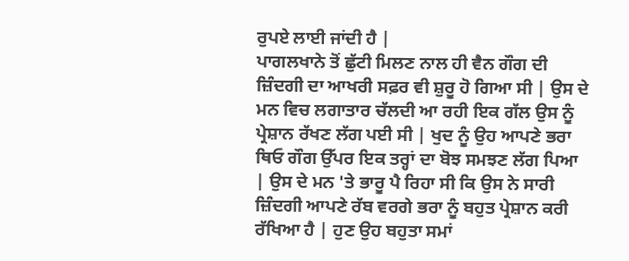ਰੁਪਏ ਲਾਈ ਜਾਂਦੀ ਹੈ |
ਪਾਗਲਖਾਨੇ ਤੋਂ ਛੁੱਟੀ ਮਿਲਣ ਨਾਲ ਹੀ ਵੈਨ ਗੌਗ ਦੀ ਜ਼ਿੰਦਗੀ ਦਾ ਆਖਰੀ ਸਫ਼ਰ ਵੀ ਸ਼ੁਰੂ ਹੋ ਗਿਆ ਸੀ | ਉਸ ਦੇ ਮਨ ਵਿਚ ਲਗਾਤਾਰ ਚੱਲਦੀ ਆ ਰਹੀ ਇਕ ਗੱਲ ਉਸ ਨੂੰ ਪ੍ਰੇਸ਼ਾਨ ਰੱਖਣ ਲੱਗ ਪਈ ਸੀ | ਖੁਦ ਨੂੰ ਉਹ ਆਪਣੇ ਭਰਾ ਥਿਓ ਗੌਗ ਉੱਪਰ ਇਕ ਤਰ੍ਹਾਂ ਦਾ ਬੋਝ ਸਮਝਣ ਲੱਗ ਪਿਆ | ਉਸ ਦੇ ਮਨ 'ਤੇ ਭਾਰੂ ਪੈ ਰਿਹਾ ਸੀ ਕਿ ਉਸ ਨੇ ਸਾਰੀ ਜ਼ਿੰਦਗੀ ਆਪਣੇ ਰੱਬ ਵਰਗੇ ਭਰਾ ਨੂੰ ਬਹੁਤ ਪ੍ਰੇਸ਼ਾਨ ਕਰੀ ਰੱਖਿਆ ਹੈ | ਹੁਣ ਉਹ ਬਹੁਤਾ ਸਮਾਂ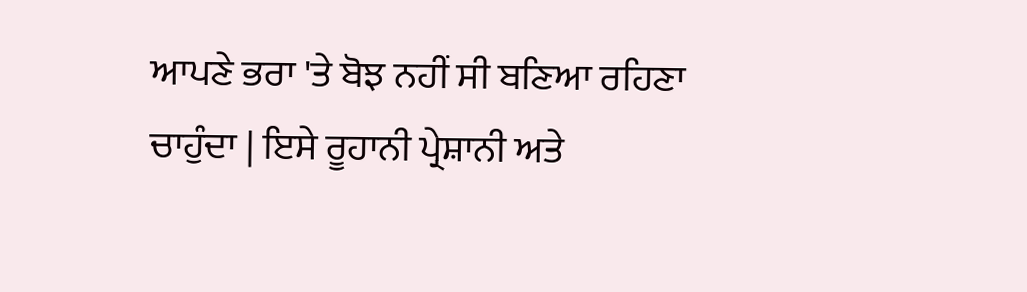ਆਪਣੇ ਭਰਾ 'ਤੇ ਬੋਝ ਨਹੀਂ ਸੀ ਬਣਿਆ ਰਹਿਣਾ ਚਾਹੁੰਦਾ | ਇਸੇ ਰੂਹਾਨੀ ਪ੍ਰੇਸ਼ਾਨੀ ਅਤੇ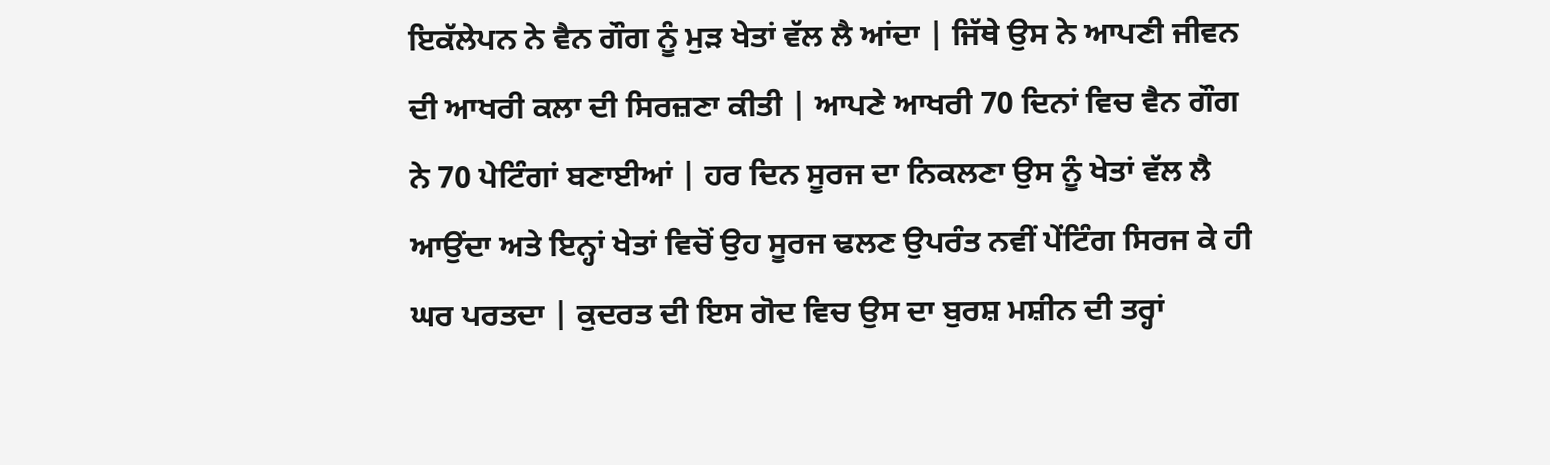ਇਕੱਲੇਪਨ ਨੇ ਵੈਨ ਗੌਗ ਨੂੰ ਮੁੜ ਖੇਤਾਂ ਵੱਲ ਲੈ ਆਂਦਾ | ਜਿੱਥੇ ਉਸ ਨੇ ਆਪਣੀ ਜੀਵਨ ਦੀ ਆਖਰੀ ਕਲਾ ਦੀ ਸਿਰਜ਼ਣਾ ਕੀਤੀ | ਆਪਣੇ ਆਖਰੀ 70 ਦਿਨਾਂ ਵਿਚ ਵੈਨ ਗੌਗ ਨੇ 70 ਪੇਟਿੰਗਾਂ ਬਣਾਈਆਂ | ਹਰ ਦਿਨ ਸੂਰਜ ਦਾ ਨਿਕਲਣਾ ਉਸ ਨੂੰ ਖੇਤਾਂ ਵੱਲ ਲੈ ਆਉਂਦਾ ਅਤੇ ਇਨ੍ਹਾਂ ਖੇਤਾਂ ਵਿਚੋਂ ਉਹ ਸੂਰਜ ਢਲਣ ਉਪਰੰਤ ਨਵੀਂ ਪੇਂਟਿੰਗ ਸਿਰਜ ਕੇ ਹੀ ਘਰ ਪਰਤਦਾ | ਕੁਦਰਤ ਦੀ ਇਸ ਗੋਦ ਵਿਚ ਉਸ ਦਾ ਬੁਰਸ਼ ਮਸ਼ੀਨ ਦੀ ਤਰ੍ਹਾਂ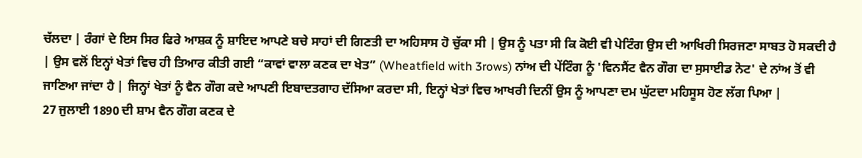ਚੱਲਦਾ | ਰੰਗਾਂ ਦੇ ਇਸ ਸਿਰ ਫਿਰੇ ਆਸ਼ਕ ਨੂੰ ਸ਼ਾਇਦ ਆਪਣੇ ਬਚੇ ਸਾਹਾਂ ਦੀ ਗਿਣਤੀ ਦਾ ਅਹਿਸਾਸ ਹੋ ਚੁੱਕਾ ਸੀ | ਉਸ ਨੂੰ ਪਤਾ ਸੀ ਕਿ ਕੋਈ ਵੀ ਪੇਟਿੰਗ ਉਸ ਦੀ ਆਖਿਰੀ ਸਿਰਜਣਾ ਸਾਬਤ ਹੋ ਸਕਦੀ ਹੈ | ਉਸ ਵਲੋਂ ਇਨ੍ਹਾਂ ਖੇਤਾਂ ਵਿਚ ਹੀ ਤਿਆਰ ਕੀਤੀ ਗਈ “ਕਾਵਾਂ ਵਾਲਾ ਕਣਕ ਦਾ ਖੇਤ” (Wheatfield with 3rows) ਨਾਂਅ ਦੀ ਪੇਂਟਿੰਗ ਨੂੰ 'ਵਿਨਸੈਂਟ ਵੈਨ ਗੌਗ ਦਾ ਸੁਸਾਈਡ ਨੋਟ' ਦੇ ਨਾਂਅ ਤੋਂ ਵੀ ਜਾਣਿਆ ਜਾਂਦਾ ਹੈ | ਜਿਨ੍ਹਾਂ ਖੇਤਾਂ ਨੂੰ ਵੈਨ ਗੌਗ ਕਦੇ ਆਪਣੀ ਇਬਾਦਤਗਾਹ ਦੱਸਿਆ ਕਰਦਾ ਸੀ, ਇਨ੍ਹਾਂ ਖੇਤਾਂ ਵਿਚ ਆਖਰੀ ਦਿਨੀਂ ਉਸ ਨੂੰ ਆਪਣਾ ਦਮ ਘੁੱਟਦਾ ਮਹਿਸੂਸ ਹੋਣ ਲੱਗ ਪਿਆ |
27 ਜੁਲਾਈ 1890 ਦੀ ਸ਼ਾਮ ਵੈਨ ਗੌਗ ਕਣਕ ਦੇ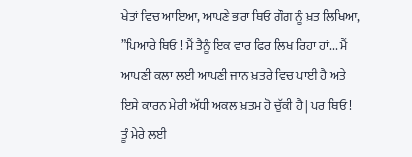ਖੇਤਾਂ ਵਿਚ ਆਇਆ, ਆਪਣੇ ਭਰਾ ਥਿਓ ਗੌਗ ਨੂੰ ਖ਼ਤ ਲਿਖਿਆ, ”ਪਿਆਰੇ ਥਿਓ ! ਮੈਂ ਤੈਨੂੰ ਇਕ ਵਾਰ ਫਿਰ ਲਿਖ ਰਿਹਾ ਹਾਂ... ਮੈਂ ਆਪਣੀ ਕਲਾ ਲਈ ਆਪਣੀ ਜਾਨ ਖ਼ਤਰੇ ਵਿਚ ਪਾਈ ਹੈ ਅਤੇ ਇਸੇ ਕਾਰਨ ਮੇਰੀ ਅੱਧੀ ਅਕਲ ਖ਼ਤਮ ਹੋ ਚੁੱਕੀ ਹੈ | ਪਰ ਥਿਓ ! ਤੂੰ ਮੇਰੇ ਲਈ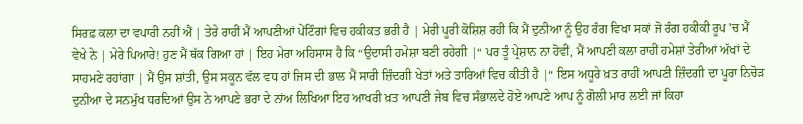ਸਿਰਫ਼ ਕਲਾ ਦਾ ਵਪਾਰੀ ਨਹੀਂ ਐਂ | ਤੇਰੇ ਰਾਹੀਂ ਮੈਂ ਆਪਣੀਆਂ ਪੇਂਟਿੰਗਾਂ ਵਿਚ ਹਕੀਕਤ ਭਰੀ ਹੈ | ਮੇਰੀ ਪੂਰੀ ਕੋਸ਼ਿਸ਼ ਰਹੀ ਕਿ ਮੈਂ ਦੁਨੀਆ ਨੂੰ ਉਹ ਰੰਗ ਵਿਖਾ ਸਕਾਂ ਜੋ ਰੰਗ ਹਕੀਕੀ ਰੂਪ 'ਚ ਮੈਂ ਵੇਖੇ ਨੇ | ਮੇਰੇ ਪਿਆਰੇ! ਹੁਣ ਮੈਂ ਥੱਕ ਗਿਆ ਹਾਂ | ਇਹ ਮੇਰਾ ਅਹਿਸਾਸ ਹੈ ਕਿ “ਉਦਾਸੀ ਹਮੇਸ਼ਾ ਬਣੀ ਰਹੇਗੀ |“ ਪਰ ਤੂੰ ਪ੍ਰੇਸ਼ਾਨ ਨਾ ਹੋਵੀਂ, ਮੈਂ ਆਪਣੀ ਕਲਾ ਰਾਹੀਂ ਹਮੇਸ਼ਾਂ ਤੇਰੀਆਂ ਅੱਖਾਂ ਦੇ ਸਾਹਮਣੇ ਰਹਾਂਗਾ | ਮੈਂ ਉਸ ਸ਼ਾਂਤੀ, ਉਸ ਸਕੂਨ ਵੱਲ ਵਧ ਹਾਂ ਜਿਸ ਦੀ ਭਾਲ ਮੈਂ ਸਾਰੀ ਜ਼ਿੰਦਗੀ ਖੇਤਾਂ ਅਤੇ ਤਾਰਿਆਂ ਵਿਚ ਕੀਤੀ ਹੈ |“ ਇਸ ਅਧੂਰੇ ਖ਼ਤ ਰਾਹੀਂ ਆਪਣੀ ਜ਼ਿੰਦਗੀ ਦਾ ਪੂਰਾ ਨਿਚੋੜ ਦੁਨੀਆ ਦੇ ਸਨਮੁੱਖ ਧਰਦਿਆਂ ਉਸ ਨੇ ਆਪਣੇ ਭਰਾ ਦੇ ਨਾਂਅ ਲਿਖਿਆ ਇਹ ਆਖਰੀ ਖ਼ਤ ਆਪਣੀ ਜੇਬ ਵਿਚ ਸੰਭਾਲਦੇ ਹੋਏ ਆਪਣੇ ਆਪ ਨੂੰ ਗੋਲੀ ਮਾਰ ਲਈ ਜਾਂ ਕਿਹਾ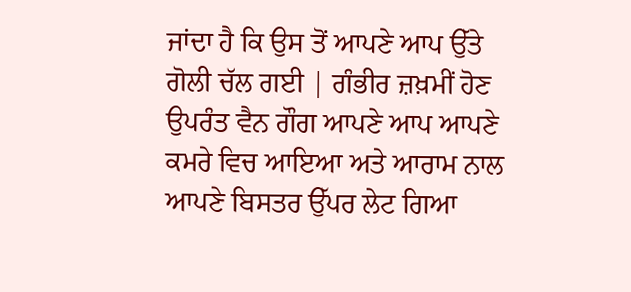ਜਾਂਦਾ ਹੈ ਕਿ ਉਸ ਤੋਂ ਆਪਣੇ ਆਪ ਉੱਤੇ ਗੋਲੀ ਚੱਲ ਗਈ | ਗੰਭੀਰ ਜ਼ਖ਼ਮੀਂ ਹੋਣ ਉਪਰੰਤ ਵੈਨ ਗੌਗ ਆਪਣੇ ਆਪ ਆਪਣੇ ਕਮਰੇ ਵਿਚ ਆਇਆ ਅਤੇ ਆਰਾਮ ਨਾਲ ਆਪਣੇ ਬਿਸਤਰ ਉੱਪਰ ਲੇਟ ਗਿਆ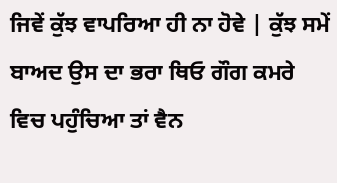ਜਿਵੇਂ ਕੁੱਝ ਵਾਪਰਿਆ ਹੀ ਨਾ ਹੋਵੇ | ਕੁੱਝ ਸਮੇਂ ਬਾਅਦ ਉਸ ਦਾ ਭਰਾ ਥਿਓ ਗੌਗ ਕਮਰੇ ਵਿਚ ਪਹੁੰਚਿਆ ਤਾਂ ਵੈਨ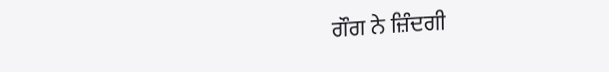ਗੌਗ ਨੇ ਜ਼ਿੰਦਗੀ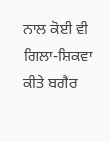ਨਾਲ ਕੋਈ ਵੀ ਗਿਲਾ-ਸ਼ਿਕਵਾ ਕੀਤੇ ਬਗੈਰ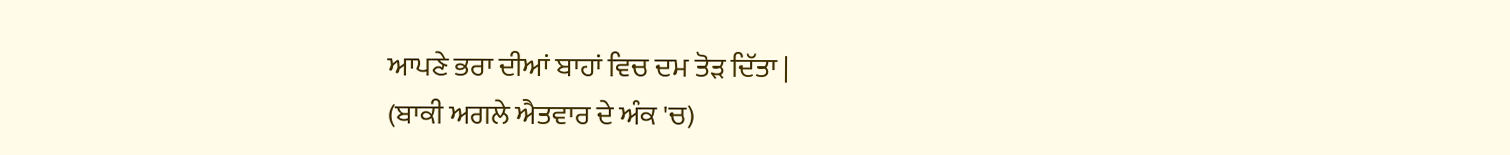ਆਪਣੇ ਭਰਾ ਦੀਆਂ ਬਾਹਾਂ ਵਿਚ ਦਮ ਤੋੜ ਦਿੱਤਾ |
(ਬਾਕੀ ਅਗਲੇ ਐਤਵਾਰ ਦੇ ਅੰਕ 'ਚ)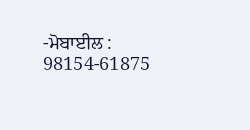-ਮੋਬਾਈਲ : 98154-61875